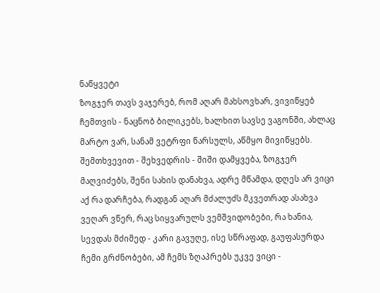ნაწყვეტი
ზოგჯერ თავს ვაჯერებ, რომ აღარ მახსოვხარ, ვივიწყებ ჩემთვის - ნაცნობ ბილიკებს, ხალხით სავსე ვაგონში, ახლაც მარტო ვარ, სანამ ვეტრფი წარსულს, აწმყო მივიწყებს. შემთხვევით - შეხვედრის - შიში დამყვება, ზოგჯერ მაღვიძებს, შენი სახის დანახვა, ადრე მწამდა, დღეს არ ვიცი აქ რა დარჩება, რადგან აღარ მძალუძს მკვეთრად ასახვა ვეღარ ვწერ, რაც სიყვარულს ვემშვიდობები, რა ხანია, სევდას მძიმედ - კარი გავუღე, ისე სწრაფად, გაუფასურდა ჩემი გრძნობები, ამ ჩემს ზღაპრებს უკვე ვიცი -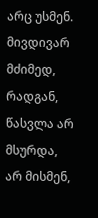არც უსმენ. მივდივარ მძიმედ, რადგან, წასვლა არ მსურდა, არ მისმენ,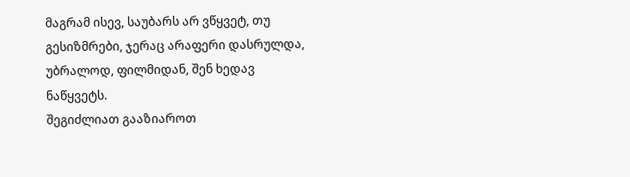მაგრამ ისევ, საუბარს არ ვწყვეტ, თუ გესიზმრები, ჯერაც არაფერი დასრულდა, უბრალოდ, ფილმიდან, შენ ხედავ ნაწყვეტს.
შეგიძლიათ გააზიაროთ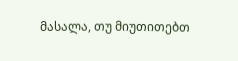მასალა, თუ მიუთითებთ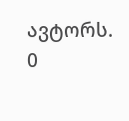ავტორს.
0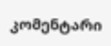კომენტარი